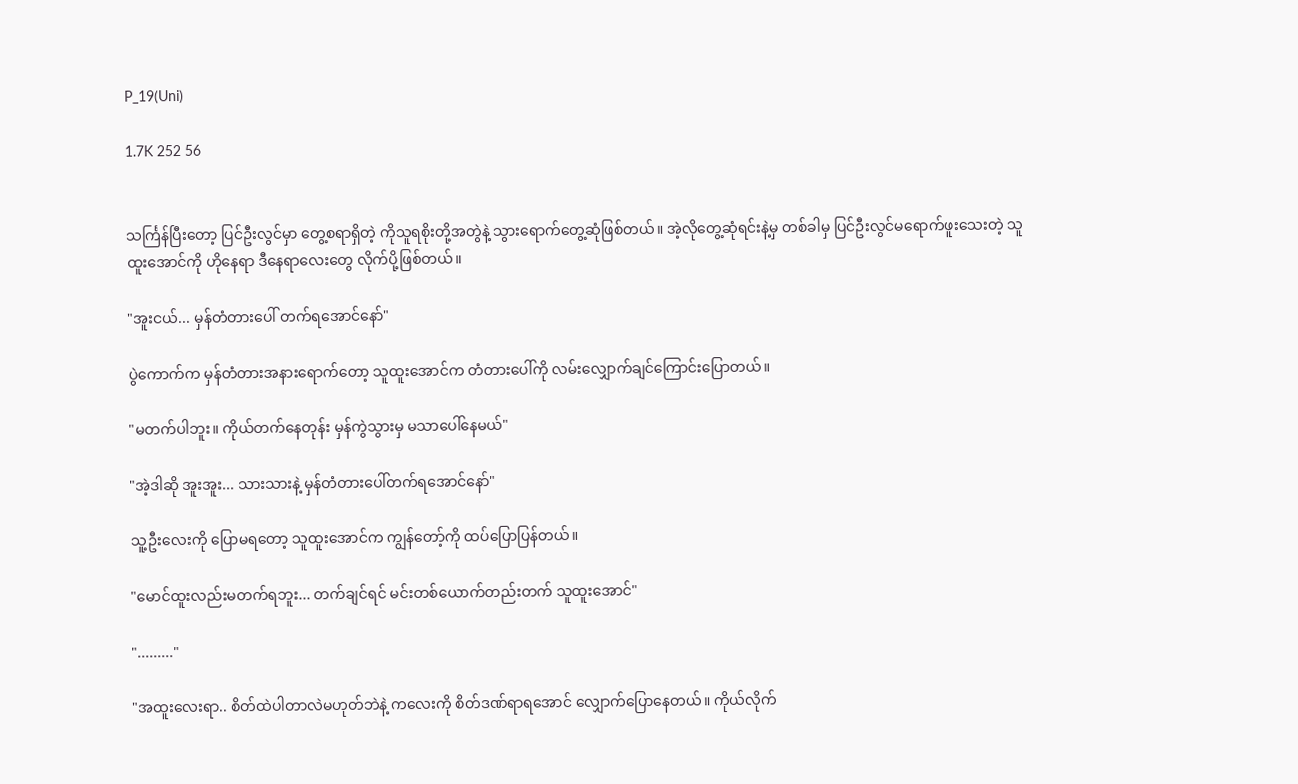P_19(Uni)

1.7K 252 56


သင်္ကြန်ပြီးတော့ ပြင်ဦးလွင်မှာ တွေ့စရာရှိတဲ့ ကိုသူရစိုးတို့အတွဲနဲ့ သွားရောက်တွေ့ဆုံဖြစ်တယ်။ အဲ့လိုတွေ့ဆုံရင်းနဲ့မှ တစ်ခါမှ ပြင်ဦးလွင်မရောက်ဖူးသေးတဲ့ သူထူးအောင်ကို ဟိုနေရာ ဒီနေရာလေးတွေ လိုက်ပို့ဖြစ်တယ်။

"အူးငယ်... မှန်တံတားပေါ် တက်ရအောင်နော်"

ပွဲကောက်က မှန်တံတားအနားရောက်တော့ သူထူးအောင်က တံတားပေါ်ကို လမ်းလျှောက်ချင်ကြောင်းပြောတယ်။

"မတက်ပါဘူး။ ကိုယ်တက်နေတုန်း မှန်ကွဲသွားမှ မသာပေါ်နေမယ်"

"အဲ့ဒါဆို အူးအူး... သားသားနဲ့ မှန်တံတားပေါ်တက်ရအောင်နော်"

သူ့ဦးလေးကို ပြောမရတော့ သူထူးအောင်က ကျွန်တော့်ကို ထပ်ပြောပြန်တယ်။

"မောင်ထူးလည်းမတက်ရဘူး... တက်ချင်ရင် မင်းတစ်ယောက်တည်းတက် သူထူးအောင်"

"........."

"အထူးလေးရာ.. စိတ်ထဲပါတာလဲမဟုတ်ဘဲနဲ့ ကလေးကို စိတ်ဒဏ်ရာရအောင် လျှောက်ပြောနေတယ်။ ကိုယ်လိုက်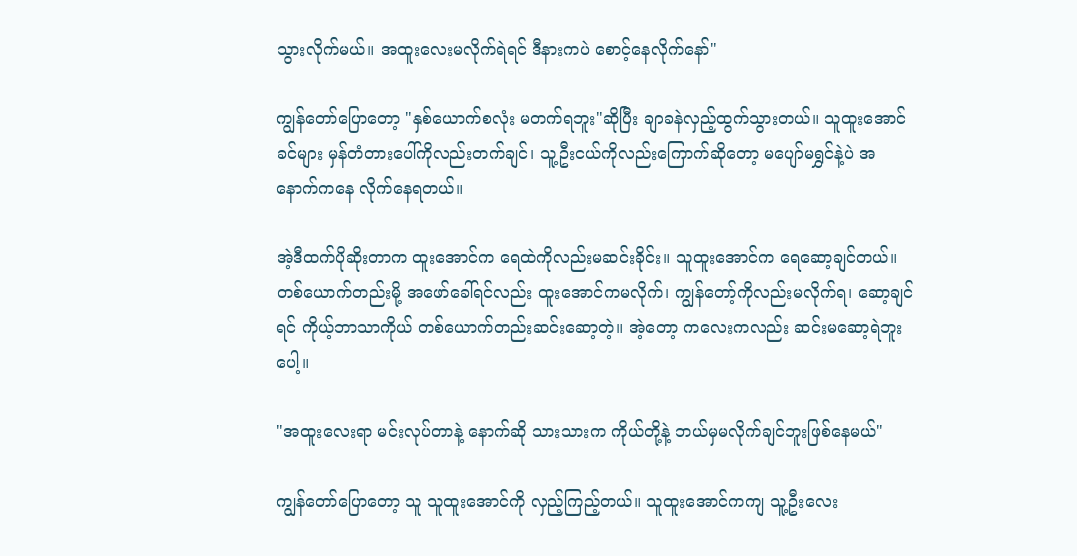သွားလိုက်မယ်။ အထူးလေးမလိုက်ရဲရင် ဒီနားကပဲ စောင့်နေလိုက်နော်"

ကျွန်တော်ပြောတော့ "နှစ်ယောက်စလုံး မတက်ရဘူး"ဆိုပြီး ချာခနဲလှည့်ထွက်သွားတယ်။ သူထူးအောင်ခင်များ မှန်တံတားပေါ်ကိုလည်းတက်ချင်၊ သူ့ဦးငယ်ကိုလည်းကြောက်ဆိုတော့ မပျော်မရွှင်နဲ့ပဲ အနောက်ကနေ လိုက်နေရတယ်။

အဲ့ဒီထက်ပိုဆိုးတာက ထူးအောင်က ရေထဲကိုလည်းမဆင်းခိုင်း။ သူထူးအောင်က ရေဆော့ချင်တယ်။ တစ်ယောက်တည်းမို့ အဖော်ခေါ်ရင်လည်း ထူးအောင်ကမလိုက်၊ ကျွန်တော့်ကိုလည်းမလိုက်ရ၊ ဆော့ချင်ရင် ကိုယ့်ဘာသာကိုယ် တစ်ယောက်တည်းဆင်းဆော့တဲ့။ အဲ့တော့ ကလေးကလည်း ဆင်းမဆော့ရဲဘူးပေါ့။

"အထူးလေးရာ မင်းလုပ်တာနဲ့ နောက်ဆို သားသားက ကိုယ်တို့နဲ့ ဘယ်မှမလိုက်ချင်ဘူးဖြစ်နေမယ်"

ကျွန်တော်ပြောတော့ သူ သူထူးအောင်ကို လှည့်ကြည့်တယ်။ သူထူးအောင်ကကျ သူ့ဦးလေး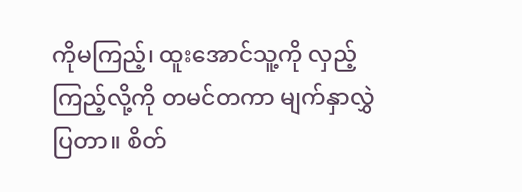ကိုမကြည့်၊ ထူးအောင်သူ့ကို လှည့်ကြည့်လို့ကို တမင်တကာ မျက်နှာလွှဲပြတာ။ စိတ်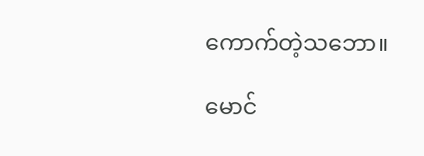ကောက်တဲ့သဘော။

မောင်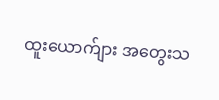ထူးယောက်ျား အတွေးသ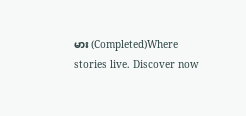မား (Completed)Where stories live. Discover now